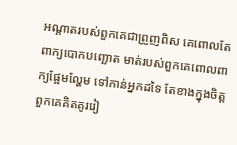អណ្ដាតរបស់ពួកគេជាព្រួញពិស គេពោលតែពាក្យបោកបញ្ឆោត មាត់របស់ពួកគេពោលពាក្យផ្អែមល្ហែម ទៅកាន់អ្នកដទៃ តែខាងក្នុងចិត្ត ពួកគេគិតគូររៀ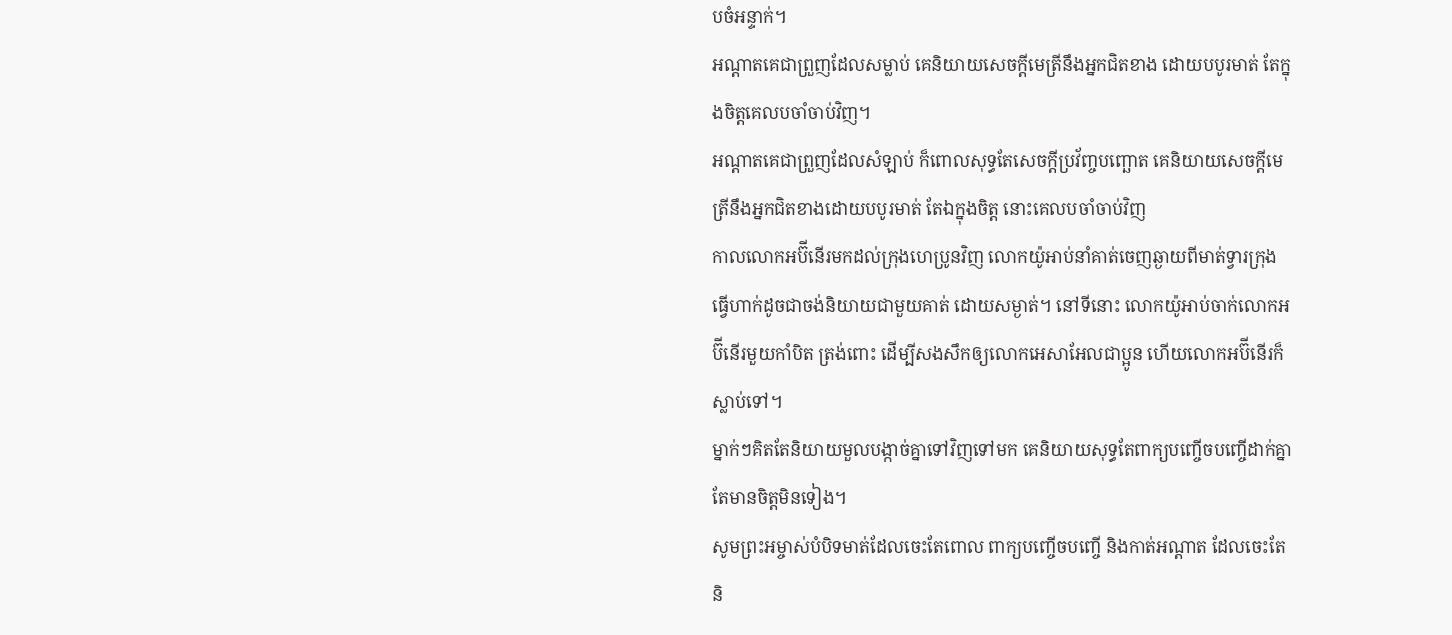បចំអន្ទាក់។
អណ្ដាតគេជាព្រួញដែលសម្លាប់ គេនិយាយសេចក្ដីមេត្រីនឹងអ្នកជិតខាង ដោយបបូរមាត់ តែក្នុងចិត្តគេលបចាំចាប់វិញ។
អណ្តាតគេជាព្រួញដែលសំឡាប់ ក៏ពោលសុទ្ធតែសេចក្ដីប្រវ័ញ្ចបញ្ឆោត គេនិយាយសេចក្ដីមេត្រីនឹងអ្នកជិតខាងដោយបបូរមាត់ តែឯក្នុងចិត្ត នោះគេលបចាំចាប់វិញ
កាលលោកអប៊ីនើរមកដល់ក្រុងហេប្រូនវិញ លោកយ៉ូអាប់នាំគាត់ចេញឆ្ងាយពីមាត់ទ្វារក្រុង ធ្វើហាក់ដូចជាចង់និយាយជាមួយគាត់ ដោយសម្ងាត់។ នៅទីនោះ លោកយ៉ូអាប់ចាក់លោកអប៊ីនើរមួយកាំបិត ត្រង់ពោះ ដើម្បីសងសឹកឲ្យលោកអេសាអែលជាប្អូន ហើយលោកអប៊ីនើរក៏ស្លាប់ទៅ។
ម្នាក់ៗគិតតែនិយាយមួលបង្កាច់គ្នាទៅវិញទៅមក គេនិយាយសុទ្ធតែពាក្យបញ្ចើចបញ្ចើដាក់គ្នា តែមានចិត្តមិនទៀង។
សូមព្រះអម្ចាស់បំបិទមាត់ដែលចេះតែពោល ពាក្យបញ្ចើចបញ្ចើ និងកាត់អណ្ដាត ដែលចេះតែនិ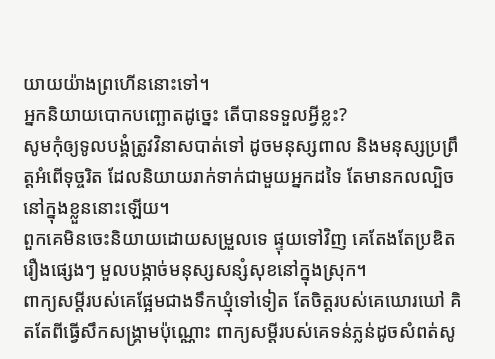យាយយ៉ាងព្រហើននោះទៅ។
អ្នកនិយាយបោកបញ្ឆោតដូច្នេះ តើបានទទួលអ្វីខ្លះ?
សូមកុំឲ្យទូលបង្គំត្រូវវិនាសបាត់ទៅ ដូចមនុស្សពាល និងមនុស្សប្រព្រឹត្តអំពើទុច្ចរិត ដែលនិយាយរាក់ទាក់ជាមួយអ្នកដទៃ តែមានកលល្បិចនៅក្នុងខ្លួននោះឡើយ។
ពួកគេមិនចេះនិយាយដោយសម្រួលទេ ផ្ទុយទៅវិញ គេតែងតែប្រឌិតរឿងផ្សេងៗ មួលបង្កាច់មនុស្សសន្សំសុខនៅក្នុងស្រុក។
ពាក្យសម្ដីរបស់គេផ្អែមជាងទឹកឃ្មុំទៅទៀត តែចិត្តរបស់គេឃោរឃៅ គិតតែពីធ្វើសឹកសង្គ្រាមប៉ុណ្ណោះ ពាក្យសម្ដីរបស់គេទន់ភ្លន់ដូចសំពត់សូ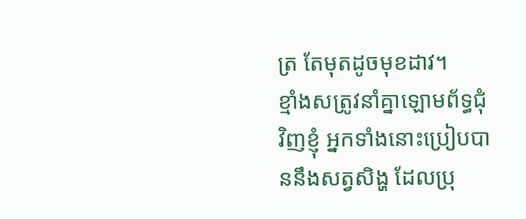ត្រ តែមុតដូចមុខដាវ។
ខ្មាំងសត្រូវនាំគ្នាឡោមព័ទ្ធជុំវិញខ្ញុំ អ្នកទាំងនោះប្រៀបបាននឹងសត្វសិង្ហ ដែលប្រុ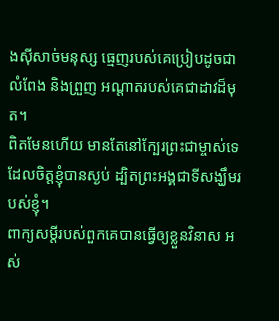ងស៊ីសាច់មនុស្ស ធ្មេញរបស់គេប្រៀបដូចជាលំពែង និងព្រួញ អណ្ដាតរបស់គេជាដាវដ៏មុត។
ពិតមែនហើយ មានតែនៅក្បែរព្រះជាម្ចាស់ទេ ដែលចិត្តខ្ញុំបានស្ងប់ ដ្បិតព្រះអង្គជាទីសង្ឃឹមរបស់ខ្ញុំ។
ពាក្យសម្ដីរបស់ពួកគេបានធ្វើឲ្យខ្លួនវិនាស អស់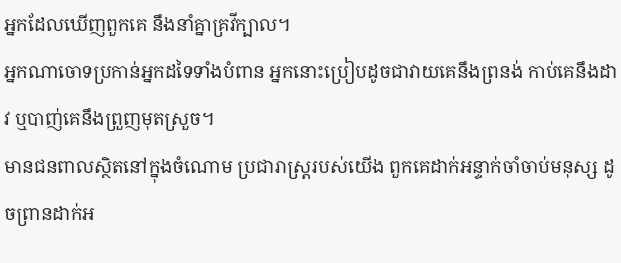អ្នកដែលឃើញពួកគេ នឹងនាំគ្នាគ្រវីក្បាល។
អ្នកណាចោទប្រកាន់អ្នកដទៃទាំងបំពាន អ្នកនោះប្រៀបដូចជាវាយគេនឹងព្រនង់ កាប់គេនឹងដាវ ឬបាញ់គេនឹងព្រួញមុតស្រួច។
មានជនពាលស្ថិតនៅក្នុងចំណោម ប្រជារាស្ត្ររបស់យើង ពួកគេដាក់អន្ទាក់ចាំចាប់មនុស្ស ដូចព្រានដាក់អ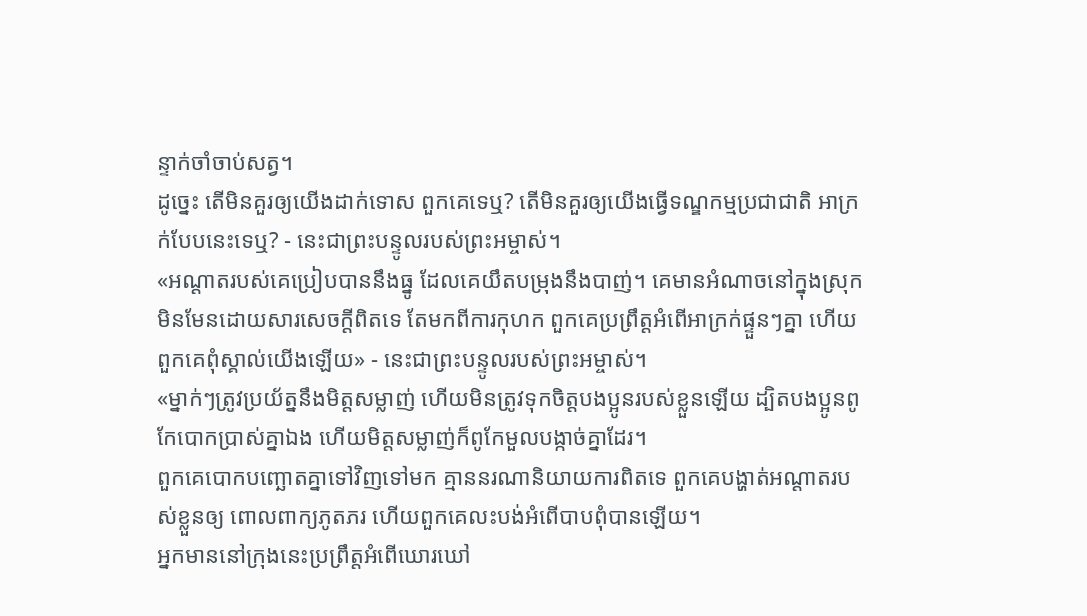ន្ទាក់ចាំចាប់សត្វ។
ដូច្នេះ តើមិនគួរឲ្យយើងដាក់ទោស ពួកគេទេឬ? តើមិនគួរឲ្យយើងធ្វើទណ្ឌកម្មប្រជាជាតិ អាក្រក់បែបនេះទេឬ? - នេះជាព្រះបន្ទូលរបស់ព្រះអម្ចាស់។
«អណ្ដាតរបស់គេប្រៀបបាននឹងធ្នូ ដែលគេយឹតបម្រុងនឹងបាញ់។ គេមានអំណាចនៅក្នុងស្រុក មិនមែនដោយសារសេចក្ដីពិតទេ តែមកពីការកុហក ពួកគេប្រព្រឹត្តអំពើអាក្រក់ផ្ទួនៗគ្នា ហើយពួកគេពុំស្គាល់យើងឡើយ» - នេះជាព្រះបន្ទូលរបស់ព្រះអម្ចាស់។
«ម្នាក់ៗត្រូវប្រយ័ត្ននឹងមិត្តសម្លាញ់ ហើយមិនត្រូវទុកចិត្តបងប្អូនរបស់ខ្លួនឡើយ ដ្បិតបងប្អូនពូកែបោកប្រាស់គ្នាឯង ហើយមិត្តសម្លាញ់ក៏ពូកែមួលបង្កាច់គ្នាដែរ។
ពួកគេបោកបញ្ឆោតគ្នាទៅវិញទៅមក គ្មាននរណានិយាយការពិតទេ ពួកគេបង្ហាត់អណ្ដាតរបស់ខ្លួនឲ្យ ពោលពាក្យភូតភរ ហើយពួកគេលះបង់អំពើបាបពុំបានឡើយ។
អ្នកមាននៅក្រុងនេះប្រព្រឹត្តអំពើឃោរឃៅ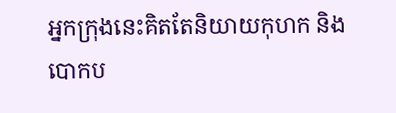អ្នកក្រុងនេះគិតតែនិយាយកុហក និងបោកប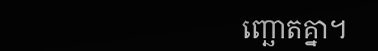ញ្ឆោតគ្នា។